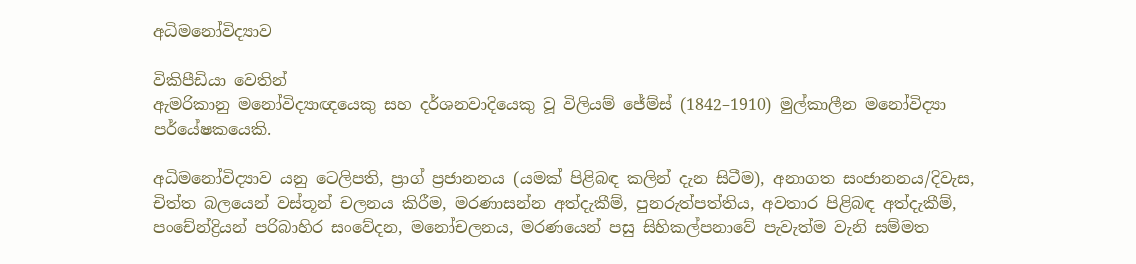අධිමනෝවිද්‍යාව

විකිපීඩියා වෙතින්
ඇමරිකානු මනෝවිද්‍යාඥයෙකු සහ දර්ශනවාදියෙකු වූ විලියම් ජේම්ස් (1842–1910) මුල්කාලීන මනෝවිද්‍යා පර්යේෂකයෙකි.

අධිමනෝවිද්‍යාව යනු ටෙලිපති, ප්‍රාග් ප්‍රජානනය (යමක් පිළිබඳ කලින් දැන සිටීම), අනාගත සංජානනය/දිවැස, චිත්ත බලයෙන් වස්තූන් චලනය කිරීම, මරණාසන්න අත්දැකීම්, පුනරුත්පත්තිය, අවතාර පිළිබඳ අත්දැකීම්, පංචේන්ද්‍රියන් පරිබාහිර සංවේදන, මනෝචලනය, මරණයෙන් පසු සිහිකල්පනාවේ පැවැත්ම වැනි සම්මත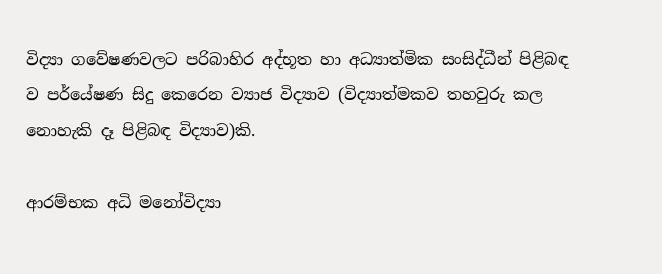විද්‍යා ගවේෂණවලට පරිබාහිර අද්භූත හා අධ්‍යාත්මික සංසිද්ධීන් පිළිබඳ ව පර්යේෂණ සිදු කෙරෙන ව්‍යාජ විද්‍යාව (විද්‍යාත්මකව තහවුරු කල නොහැකි දෑ පිළිබඳ විද්‍යාව)කි.

ආරම්භක අධි මනෝවිද්‍යා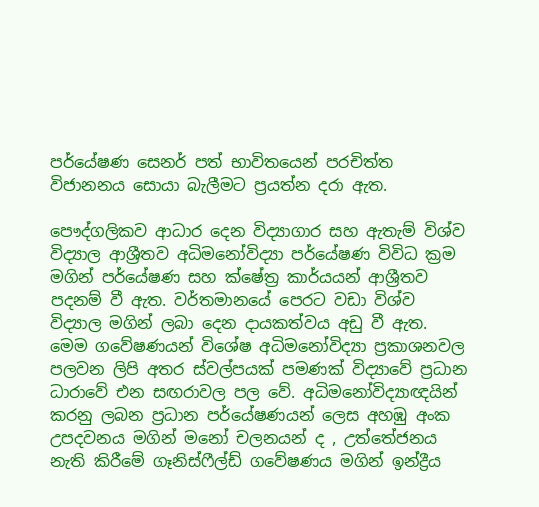පර්යේෂණ සෙනර් පත් භාවිතයෙන් පරචිත්ත විජානනය සොයා බැලීමට ප්‍රයත්න දරා ඇත‍.

පෞද්ගලිකව ආධාර දෙන විද්‍ය‍ාගාර සහ ඇතැම් විශ්ව විද්‍යාල ආශ්‍රීතව අධිමනෝවිද්‍යා පර්යේෂණ විවිධ ක්‍රම මගින් පර්යේෂණ සහ ක්ෂේත්‍ර කාර්යයන් ආශ්‍රීතව පදනම් වී ඇත. වර්තමානයේ පෙරට වඩා විශ්ව විද්‍යාල මගින් ලබා දෙන දායකත්වය අඩු වී ඇත. මෙම ගවේෂණයන් විශේෂ අධිමනෝවිද්‍යා ප්‍රකාශනවල පලවන ලිපි අතර ස්වල්පයක් පමණක් විද්‍යාවේ ප්‍රධාන ධාරාවේ එන සඟරාවල පල වේ. අධිමනෝවිද්‍යාඥයින් කරනු ලබන ප්‍රධාන පර්යේෂණයන් ලෙස අහඹු අංක උපදවනය මගින් මනෝ චලනයන් ද , උත්තේජනය නැති කිරීමේ ගෑනිස්ෆීල්ඩ් ගවේෂණය මගින් ඉන්ද්‍රීය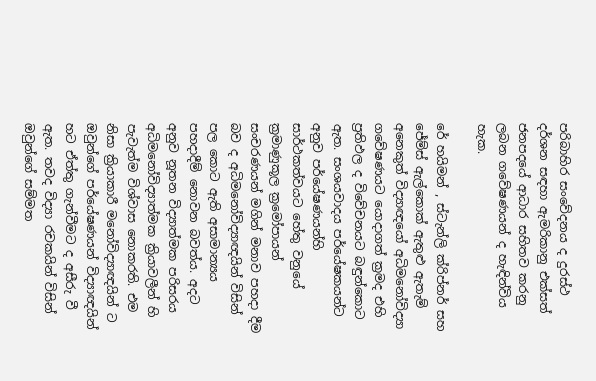පරිබාහිර සංවේදනය ද දුරස්ථ දර්ශන සඳහා ඇමරිකානු එක්සත් ජනපදයේ ආධාර සහිතව කරනු ලබන ගවේෂණයන් ද හැඳින්විය හැක.

රේ හයිමන් , ස්ටැන්ලි ක්රිප්නර් සහ ජේම්ස් ඇල්කොක් ඇතුළු ඇතැම් අනෙකුත් විද්‍යාඥයෝ අධිමනෝවිද්‍යා ගවේෂණයට යොදාගත් ක්‍රමද එහි ප්‍රතිඵල ද විවේචනයට බඳුන්කොට ඇත. සංශයවාදය පර්යේෂකයන්ට අනුව පර්යේෂණයන්හි සාර්ථකත්වයට හේතු වනුයේ ක්‍රමාණුකූල ක්‍රමෝපායන් සංචරණයන් මගින් මනාව පහදා දීම බව ද අධිමනෝවිද්‍යාඥයින් විසින් පල කොට ඇති අසාමාන්‍යය පහදාදීම් නොවන බවත්ය. අදට අනුව නූතන විද්‍ය‍ාත්මක පරිසරය අධිමනෝවිද්‍යාත්මක ක්‍රියාවලීන් හි පැවැත්ම විශ්වාස නොකරති‍. එම නිසා ක්‍රියාකාරී මනෝවිද්‍යාඥයින් ට ඔවුන්ගේ පර්යේෂණයන් විද්‍යාඥයින් හට ඒත්තු ගැන්වීමට ද අසීරු වී ඇත. තවද විද්‍යා රචකයින් විසින් ඔවුන්ගේ සම්මත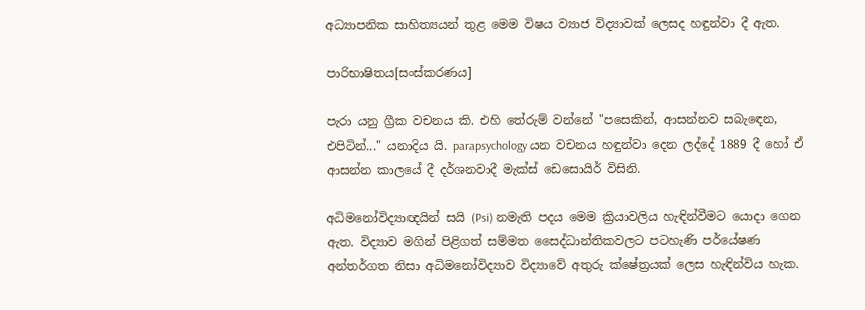අධ්‍යාපනික සාහිත්‍යයන් තුළ මෙම විෂය ව්‍යාජ විද්‍යාවක් ලෙසද හඳුන්වා දී ඇත.

පාරිභාෂිතය[සංස්කරණය]

පැරා යනු ග්‍රීක වචනය කි. එහි තේරුම් වන්නේ "පසෙකින්, ආසන්නව සබැඳෙන, එපිටින්..." යනාදිය යි. parapsychology යන වචනය හඳුන්වා දෙන ලද්දේ 1889 දී හෝ ඒ ආසන්න කාලයේ දී දර්ශනවාදී මැක්ස් ඩෙසොයිර් විසිනි.

අධිමනෝවිද්‍යාඥයින් සයි (Psi) නමැති පදය මෙම ක්‍රියාවලිය හැඳින්වීමට යොදා ගෙන ඇත. විද්‍යාව මගින් පිළිගත් සම්මත සෛද්ධාන්තිකවලට පටහැණි පර්යේෂණ අන්තර්ගත නිසා අධිමනෝවිද්‍යාව විද්‍යාවේ අතුරු ක්ෂේත්‍රයක් ලෙස හැඳින්විය හැක.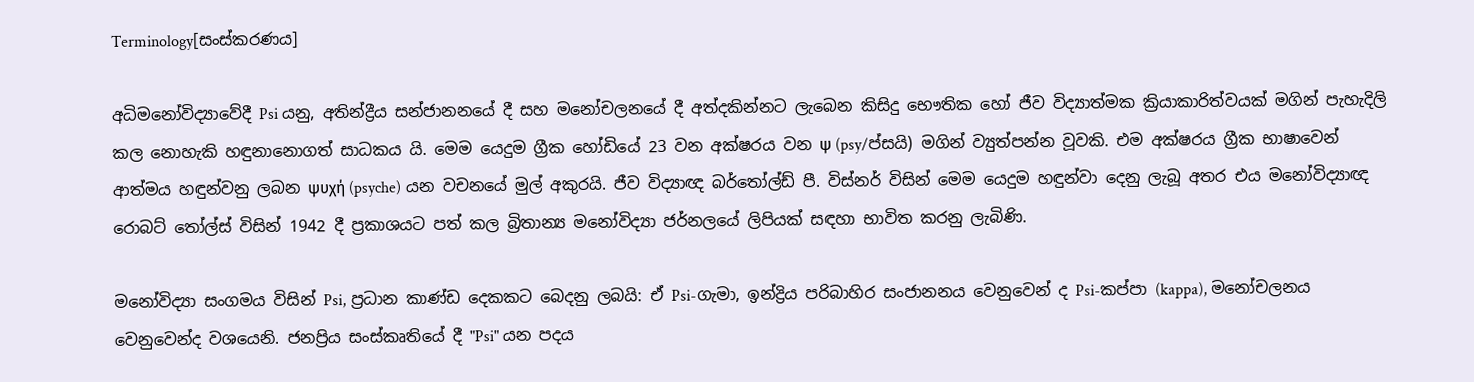Terminology[සංස්කරණය]

අධිමනෝවිද්‍යාවේදී Psi යනු, අතින්ද්‍රීය සන්ජානනයේ දී සහ මනෝචලනයේ දී අත්දකින්නට ලැබෙන කිසිදු භෞතික හෝ ජීව විද්‍යාත්මක ක්‍රියාකාරිත්වයක් මගින් පැහැදිලි කල නොහැකි හඳුනානොගත් සාධකය යි. මෙම යෙදුම ග්‍රීක හෝඩියේ 23 වන අක්ෂරය වන ψ (psy/ප්සයි) මගින් ව්‍යුත්පන්න වූවකි. එම අක්ෂරය ග්‍රීක භාෂාවෙන් ආත්මය හඳුන්වනු ලබන ψυχή (psyche) යන වචනයේ මුල් අකුරයි. ජීව විද්‍යාඥ බර්තෝල්ඩ් පී. විස්නර් විසින් මෙම යෙදුම හඳුන්වා දෙනු ලැබූ අතර එය මනෝවිද්‍යාඥ රොබට් තෝල්ස් විසින් 1942 දී ප්‍රකාශයට පත් කල බ්‍රිතාන්‍ය මනෝවිද්‍යා ජර්නලයේ ලිපියක් සඳහා භාවිත කරනු ලැබිණි.

මනෝවිද්‍යා සංගමය විසින් Psi, ප්‍රධාන කාණ්ඩ දෙකකට බෙදනු ලබයි: ඒ Psi-ගැමා, ඉන්ද්‍රිය පරිබාහිර සංජානනය වෙනුවෙන් ද Psi-කප්පා (kappa), මනෝචලනය වෙනුවෙන්ද වශයෙනි. ජනප්‍රිය සංස්කෘතියේ දී "Psi" යන පදය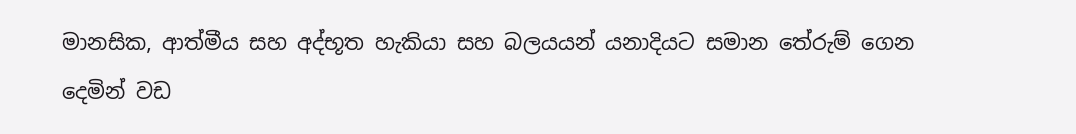මානසික, ආත්මීය සහ අද්භූත හැකියා සහ බලයයන් යනාදියට සමාන තේරුම් ගෙන දෙමින් වඩ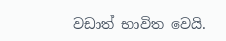වඩාත් භාවිත වෙයි.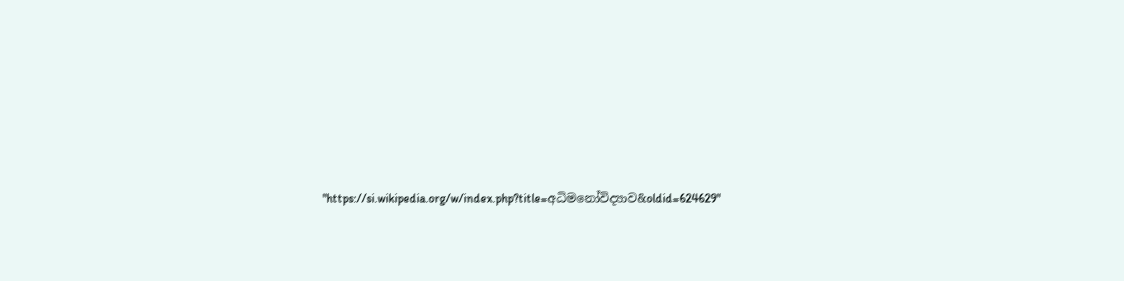"https://si.wikipedia.org/w/index.php?title=අධිමනෝවිද්‍යාව&oldid=624629"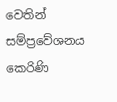වෙතින් සම්ප්‍රවේශනය කෙරිණි